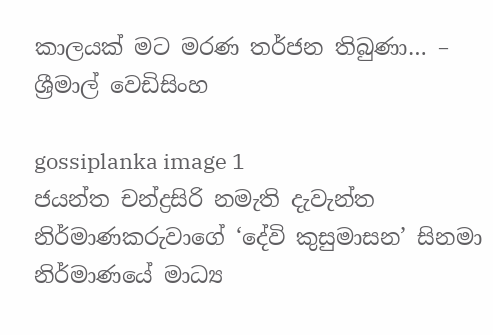කාලයක් මට මරණ තර්ජන තිබුණා… – ශ්‍රීමාල් වෙඩිසිංහ

gossiplanka image 1
ජයන්ත චන්ද්‍රසිරි නමැති දැවැන්ත නිර්මාණකරුවාගේ ‘දේවි කුසුමාසන’ සිනමා නිර්මාණයේ මාධ්‍ය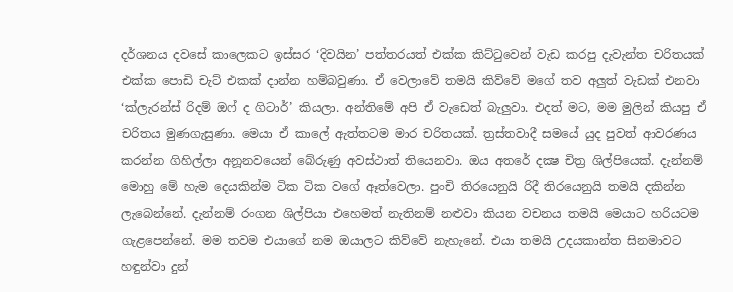දර්ශනය දවසේ කාලෙකට ඉස්සර ‘දිවයින’ පත්තරයත් එක්ක කිට්ටුවෙන් වැඩ කරපු දැවැන්ත චරිතයක් එක්ක පොඩි චැට් එකක් දාන්න හම්බවුණා. ඒ වෙලාවේ තමයි කිව්වේ මගේ තව අලුත් වැඩක් එනවා ‘ක්ලැරන්ස් රිදම් ඔෆ් ද ගිටාර්’ කියලා. අන්තිමේ අපි ඒ වැඩෙත් බැලුවා. එදත් මට, මම මුලින් කියපු ඒ චරිතය මුණගැසුණා. මෙයා ඒ කාලේ ඇත්තටම මාර චරිතයක්. ත්‍රස්තවාදී සමයේ යුද පුවත් ආවරණය කරන්න ගිහිල්ලා අනූනවයෙන් බේරුණු අවස්ථාත් තියෙනවා. ඔය අතරේ දක්‍ෂ චිත්‍ර ශිල්පියෙක්. දැන්නම් මොහු මේ හැම දෙයකින්ම ටික ටික වගේ ඈත්වෙලා. පුංචි තිරයෙනුයි රිදී තිරයෙනුයි තමයි දකින්න ලැබෙන්නේ. දැන්නම් රංගන ශිල්පියා එහෙමත් නැතිනම් නළුවා කියන වචනය තමයි මෙයාට හරියටම ගැළපෙන්නේ. මම තවම එයාගේ නම ඔයාලට කිව්වේ නැහැනේ. එයා තමයි උදයකාන්ත සිනමාවට හඳුන්වා දුන්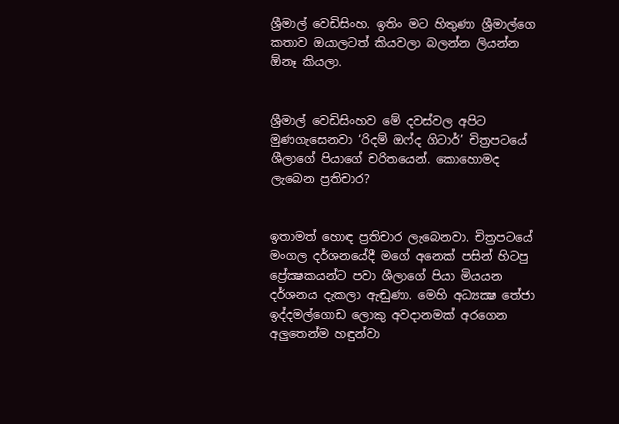ශ්‍රීමාල් වෙඩිසිංහ. ඉතිං මට හිතුණා ශ්‍රීමාල්ගෙ කතාව ඔයාලටත් කියවලා බලන්න ලියන්න ඕනෑ කියලා.


ශ්‍රීමාල් වෙඩිසිංහව මේ දවස්වල අපිට මුණගැසෙනවා ‘රිදම් ඔෆ්ද ගිටාර්’ චිත්‍රපටයේ ශීලාගේ පියාගේ චරිතයෙන්. කොහොමද ලැබෙන ප්‍රතිචාර?


ඉතාමත් හොඳ ප්‍රතිචාර ලැබෙනවා. චිත්‍රපටයේ මංගල දර්ශනයේදී මගේ අනෙක් පසින් හිටපු ප්‍රේක්‍ෂකයන්ට පවා ශීලාගේ පියා මියයන දර්ශනය දැකලා ඇඬුණා. මෙහි අධ්‍යක්‍ෂ තේජා ඉද්දමල්ගොඩ ලොකු අවදානමක් අරගෙන අලුතෙන්ම හඳුන්වා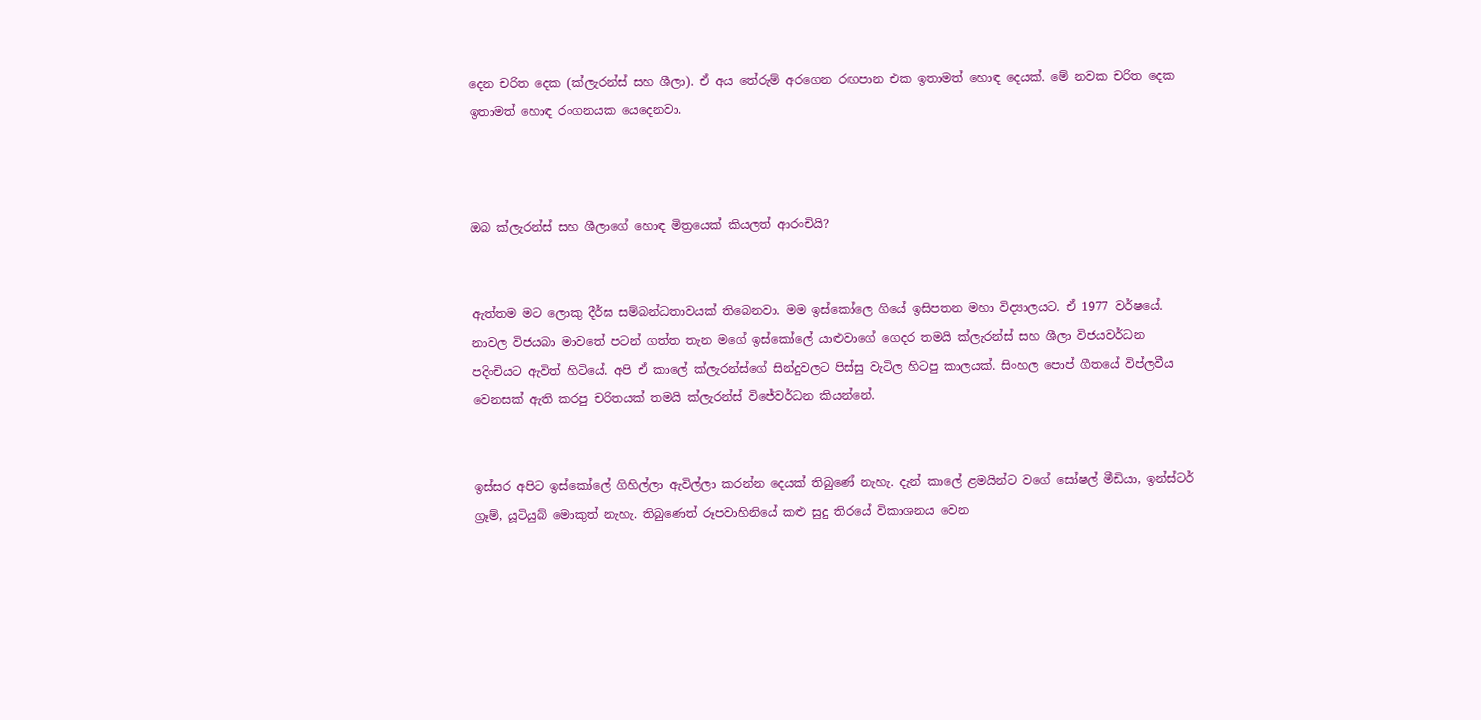දෙන චරිත දෙක (ක්ලැරන්ස් සහ ශීලා). ඒ අය තේරුම් අරගෙන රඟපාන එක ඉතාමත් හොඳ දෙයක්. මේ නවක චරිත දෙක ඉතාමත් හොඳ රංගනයක යෙදෙනවා.



ඔබ ක්ලැරන්ස් සහ ශීලාගේ හොඳ මිත්‍රයෙක් කියලත් ආරංචියි?


ඇත්තම මට ලොකු දීර්ඝ සම්බන්ධතාවයක් තිබෙනවා. මම ඉස්කෝලෙ ගියේ ඉසිපතන මහා විද්‍යාලයට. ඒ 1977 වර්ෂයේ. නාවල විජයබා මාවතේ පටන් ගත්ත තැන මගේ ඉස්කෝලේ යාළුවාගේ ගෙදර තමයි ක්ලැරන්ස් සහ ශීලා විජයවර්ධන පදිංචියට ඇවිත් හිටියේ. අපි ඒ කාලේ ක්ලැරන්ස්ගේ සින්දුවලට පිස්සු වැටිල හිටපු කාලයක්. සිංහල පොප් ගීතයේ විප්ලවීය වෙනසක් ඇති කරපු චරිතයක් තමයි ක්ලැරන්ස් විජේවර්ධන කියන්නේ.


ඉස්සර අපිට ඉස්කෝලේ ගිහිල්ලා ඇවිල්ලා කරන්න දෙයක් තිබුණේ නැහැ. දැන් කාලේ ළමයින්ට වගේ සෝෂල් මීඩියා, ඉන්ස්ටර් ග්‍රෑම්, යූටියුබ් මොකුත් නැහැ. තිබුණෙත් රූපවාහිනියේ කළු සුදු තිරයේ විකාශනය වෙන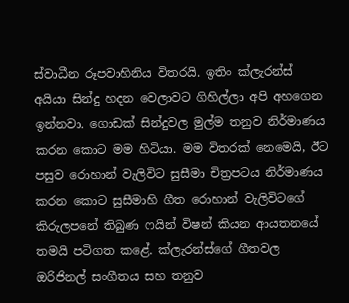ස්වාධීන රූපවාහිනිය විතරයි. ඉතිං ක්ලැරන්ස් අයියා සින්දු හදන වෙලාවට ගිහිල්ලා අපි අහගෙන ඉන්නවා. ගොඩක් සින්දුවල මුල්ම තනුව නිර්මාණය කරන කොට මම හිටියා. මම විතරක් නෙමෙයි, ඊට පසුව රොහාන් වැලිවිට සුසීමා චිත්‍රපටය නිර්මාණය කරන කොට සුසීමාහි ගීත රොහාන් වැලිවිටගේ කිරුලපනේ තිබුණ ෆයින් විෂන් කියන ආයතනයේ තමයි පටිගත කළේ. ක්ලැරන්ස්ගේ ගීතවල ඔරිජිනල් සංගීතය සහ තනුව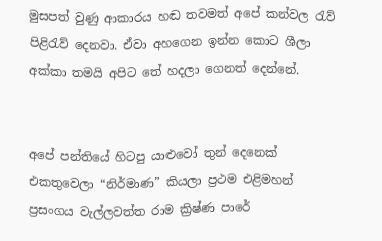මුසපත් වුණු ආකාරය හඬ තවමත් අපේ කන්වල රැව් පිළිරැව් දෙනවා. ඒවා අහගෙන ඉන්න කොට ශීලා අක්කා තමයි අපිට තේ හදලා ගෙනත් දෙන්නේ.


අපේ පන්තියේ හිටපු යාළුවෝ තුන් දෙනෙක් එකතුවෙලා “නිර්මාණ” කියලා ප්‍රථම එළිමහන් ප්‍රසංගය වැල්ලවත්ත රාම ක්‍රිෂ්ණ පාරේ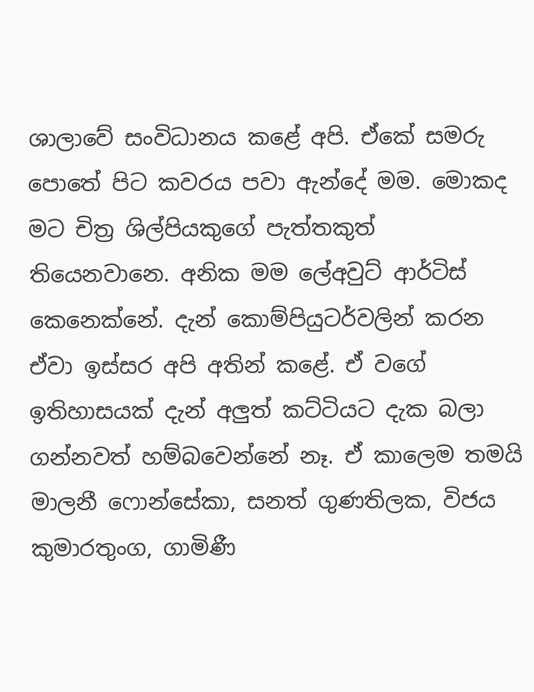ශාලාවේ සංවිධානය කළේ අපි. ඒකේ සමරු පොතේ පිට කවරය පවා ඇන්දේ මම. මොකද මට චිත්‍ර ශිල්පියකුගේ පැත්තකුත් තියෙනවානෙ. අනික මම ලේඅවුට් ආර්ටිස් කෙනෙක්නේ. දැන් කොම්පියුටර්වලින් කරන ඒවා ඉස්සර අපි අතින් කළේ. ඒ වගේ ඉතිහාසයක් දැන් අලුත් කට්ටියට දැක බලා ගන්නවත් හම්බවෙන්නේ නෑ. ඒ කාලෙම තමයි මාලනී ෆොන්සේකා, සනත් ගුණතිලක, විජය කුමාරතුංග, ගාමිණී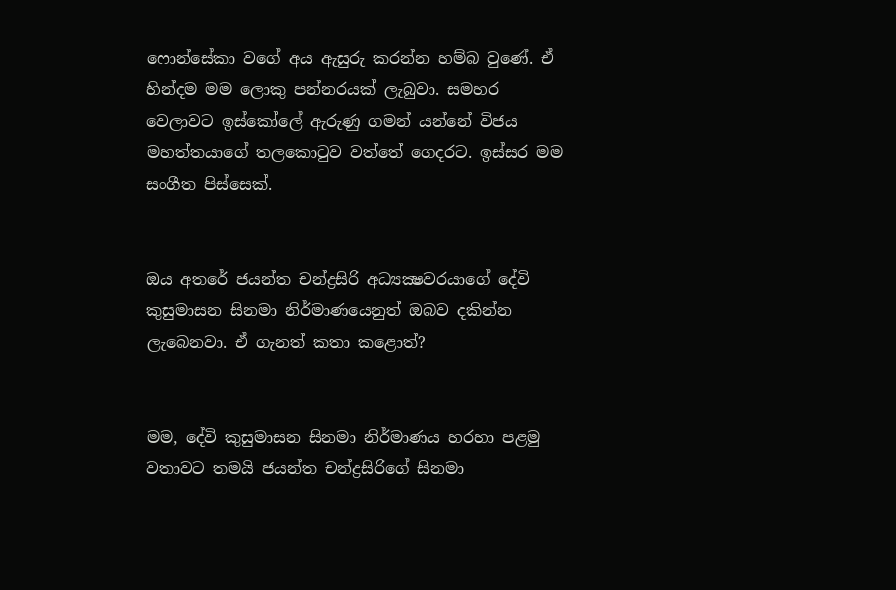ෆොන්සේකා වගේ අය ඇසුරු කරන්න හම්බ වුණේ. ඒ හින්දම මම ලොකු පන්නරයක් ලැබුවා. සමහර වෙලාවට ඉස්කෝලේ ඇරුණු ගමන් යන්නේ විජය මහත්තයාගේ තලකොටුව වත්තේ ගෙදරට. ඉස්සර මම සංගීත පිස්සෙක්.


ඔය අතරේ ජයන්ත චන්ද්‍රසිරි අධ්‍යක්‍ෂවරයාගේ දේවි කුසුමාසන සිනමා නිර්මාණයෙනුත් ඔබව දකින්න ලැබෙනවා. ඒ ගැනත් කතා කළොත්?


මම, දේවි කුසුමාසන සිනමා නිර්මාණය හරහා පළමු වතාවට තමයි ජයන්ත චන්ද්‍රසිරිගේ සිනමා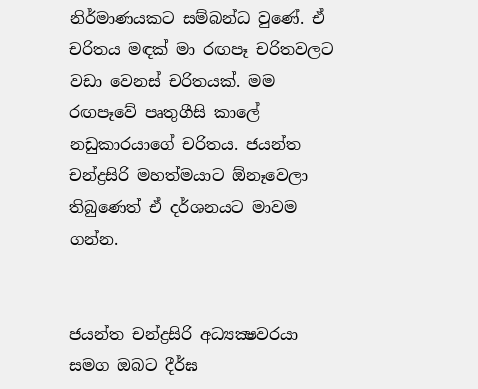නිර්මාණයකට සම්බන්ධ වුණේ. ඒ චරිතය මඳක් මා රඟපෑ චරිතවලට වඩා වෙනස් චරිතයක්. මම රඟපෑවේ පෘතුගීසි කාලේ නඩුකාරයාගේ චරිතය. ජයන්ත චන්ද්‍රසිරි මහත්මයාට ඕනෑවෙලා තිබුණෙත් ඒ දර්ශනයට මාවම ගන්න.


ජයන්ත චන්ද්‍රසිරි අධ්‍යක්‍ෂවරයා සමග ඔබට දීර්ඝ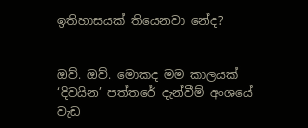ඉතිහාසයක් තියෙනවා නේද?


ඔව්. ඔව්. මොකද මම කාලයක් ‘දිවයින’ පත්තරේ දැන්වීම් අංශයේ වැඩ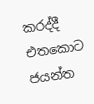කරද්දී එතකොට ජයන්ත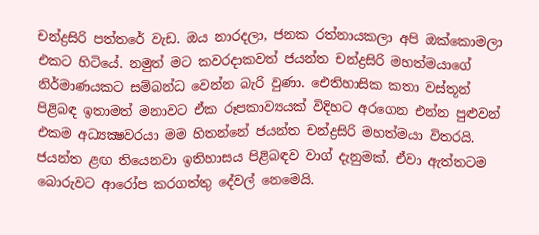චන්ද්‍රසිරි පත්තරේ වැඩ. ඔය නාරදලා, ජනක රත්නායකලා අපි ඔක්කොමලා එකට හිටියේ. නමුත් මට කවරදාකවත් ජයන්ත චන්ද්‍රසිරි මහත්මයාගේ නිර්මාණයකට සම්බන්ධ වෙන්න බැරි වුණා. ඓතිහාසික කතා වස්තූන් පිළිබඳ ඉතාමත් මනාවට ඒක රූපකාව්‍යයක් විදිහට අරගෙන එන්න පුළුවන් එකම අධ්‍යක්‍ෂවරයා මම හිතන්නේ ජයන්ත චන්ද්‍රසිරි මහත්මයා විතරයි. ජයන්ත ළඟ තියෙනවා ඉතිහාසය පිළිබඳව වාග් දැනුමක්. ඒවා ඇත්තටම බොරුවට ආරෝප කරගත්තු දේවල් නෙමෙයි.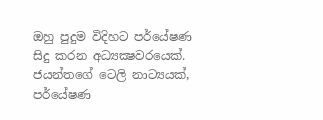ඔහු පුදුම විදිහට පර්යේෂණ සිදු කරන අධ්‍යක්‍ෂවරයෙක්. ජයන්තගේ ටෙලි නාට්‍යයක්, පර්යේෂණ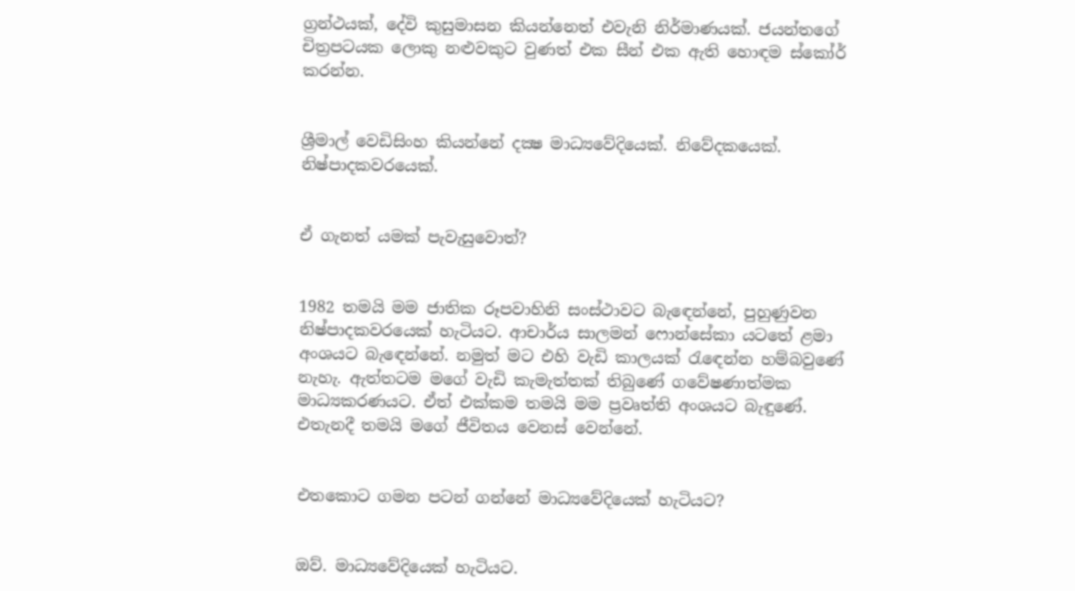ග්‍රන්ථයක්, දේවි කුසුමාසන කියන්නෙත් එවැනි නිර්මාණයක්. ජයන්තගේ චිත්‍රපටයක ලොකු නළුවකුට වුණත් එක සීන් එක ඇති හොඳම ස්කෝර් කරන්න.


ශ්‍රීමාල් වෙඩිසිංහ කියන්නේ දක්‍ෂ මාධ්‍යවේදියෙක්. නිවේදකයෙක්. නිෂ්පාදකවරයෙක්.


ඒ ගැනත් යමක් පැවැසුවොත්?


1982 තමයි මම ජාතික රූපවාහිනි සංස්ථාවට බැඳෙන්නේ, පුහුණුවන නිෂ්පාදකවරයෙක් හැටියට. ආචාර්ය සාලමන් ෆොන්සේකා යටතේ ළමා අංශයට බැඳෙන්නේ. නමුත් මට එහි වැඩි කාලයක් රැඳෙන්න හම්බවුණේ නැහැ. ඇත්තටම මගේ වැඩි කැමැත්තක් තිබුණේ ගවේෂණාත්මක මාධ්‍යකරණයට. ඒත් එක්කම තමයි මම ප්‍රවෘත්ති අංශයට බැඳුණේ. එතැනදී තමයි මගේ ජීවිතය වෙනස් වෙන්නේ.


එතකොට ගමන පටන් ගන්නේ මාධ්‍යවේදියෙක් හැටියට?


ඔව්. මාධ්‍යවේදියෙක් හැටියට.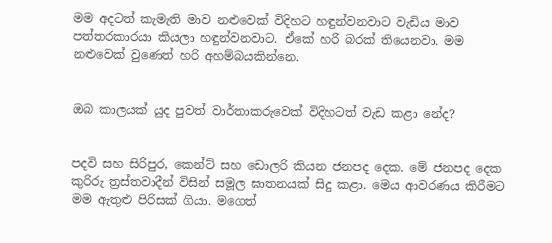මම අදටත් කැමැති මාව නළුවෙක් විදිහට හඳුන්වනවාට වැඩිය මාව පත්තරකාරයා කියලා හඳුන්වනවාට. ඒකේ හරි බරක් තියෙනවා. මම නළුවෙක් වුණෙත් හරි අහම්බයකින්නෙ.


ඔබ කාලයක් යුද පුවත් වාර්තාකරුවෙක් විදිහටත් වැඩ කළා නේද?


පදවි සහ සිරිපුර, කෙන්ට් සහ ඩොලරි කියන ජනපද දෙක. මේ ජනපද දෙක කුරිරු ත්‍රස්තවාදීන් විසින් සමූල ඝාතනයක් සිදු කළා. මෙය ආවරණය කිරීමට මම ඇතුළු පිරිසක් ගියා. මගෙත්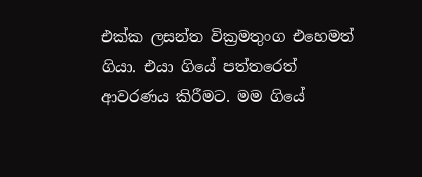එක්ක ලසන්ත වික්‍රමතුංග එහෙමත් ගියා. එයා ගියේ පත්තරෙත් ආවරණය කිරීමට. මම ගියේ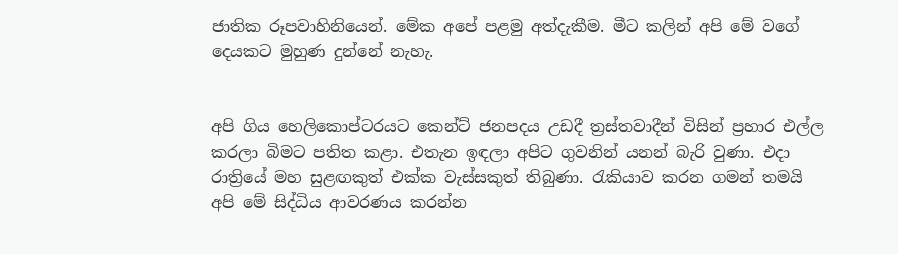ජාතික රූපවාහිනියෙන්. මේක අපේ පළමු අත්දැකීම. මීට කලින් අපි මේ වගේ දෙයකට මුහුණ දුන්නේ නැහැ.


අපි ගිය හෙලිකොප්ටරයට කෙන්ට් ජනපදය උඩදී ත්‍රස්තවාදීන් විසින් ප්‍රහාර එල්ල කරලා බිමට පතිත කළා. එතැන ඉඳලා අපිට ගුවනින් යනන් බැරි වුණා. එදා රාත්‍රියේ මහ සුළඟකුත් එක්ක වැස්සකුත් තිබුණා. රැකියාව කරන ගමන් තමයි අපි මේ සිද්ධිය ආවරණය කරන්න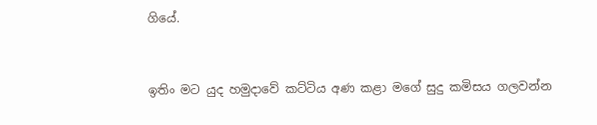ගියේ.


ඉතිං මට යුද හමුදාවේ කට්ටිය අණ කළා මගේ සුදු කමිසය ගලවන්න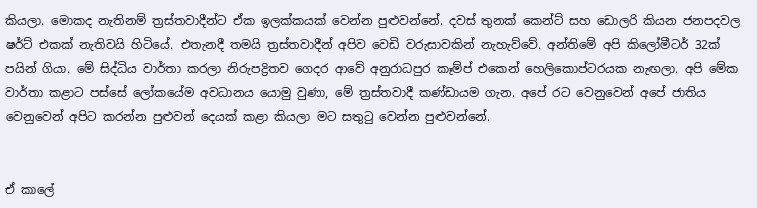කියලා. මොකද නැතිනම් ත්‍රස්තවාදීන්ට ඒක ඉලක්කයක් වෙන්න පුළුවන්නේ. දවස් තුනක් කෙන්ට් සහ ඩොලරි කියන ජනපදවල ෂර්ට් එකක් නැතිවයි හිටියේ. එතැනදී තමයි ත්‍රස්තවාදීන් අපිව වෙඩි වරුසාවකින් නැහැව්වේ. අන්තිමේ අපි කිලෝමීටර් 32ක් පයින් ගියා. මේ සිද්ධිය වාර්තා කරලා නිරුපද්‍රිතව ගෙදර ආවේ අනුරාධපුර කෑම්ප් එකෙන් හෙලිකොප්ටරයක නැඟලා. අපි මේක වාර්තා කළාට පස්සේ ලෝකයේම අවධානය යොමු වුණා, මේ ත්‍රස්තවාදී කණ්ඩායම ගැන. අපේ රට වෙනුවෙන් අපේ ජාතිය වෙනුවෙන් අපිට කරන්න පුළුවන් දෙයක් කළා කියලා මට සතුටු වෙන්න පුළුවන්නේ.


ඒ කාලේ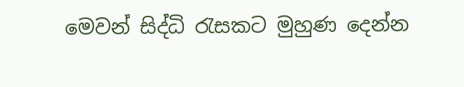මෙවන් සිද්ධි රැසකට මුහුණ දෙන්න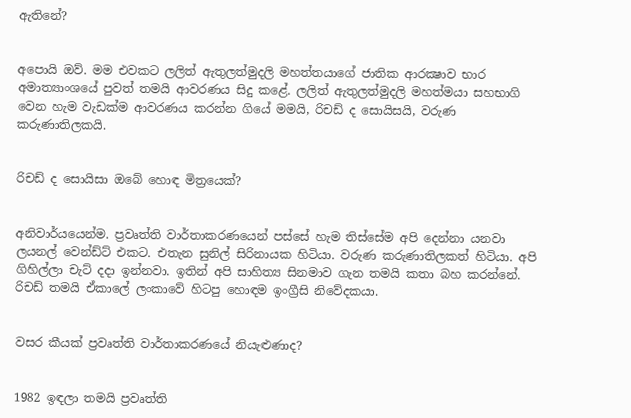ඇතිනේ?


අපොයි ඔව්. මම එවකට ලලිත් ඇතුලත්මුදලි මහත්තයාගේ ජාතික ආරක්‍ෂාව භාර අමාත්‍යාංශයේ පුවත් තමයි ආවරණය සිදු කළේ. ලලිත් ඇතුලත්මුදලි මහත්මයා සහභාගි වෙන හැම වැඩක්ම ආවරණය කරන්න ගියේ මමයි, රිචඩ් ද සොයිසයි, වරුණ කරුණාතිලකයි.


රිචඩ් ද සොයිසා ඔබේ හොඳ මිත්‍රයෙක්?


අනිවාර්යයෙන්ම. ප්‍රවෘත්ති වාර්තාකරණයෙන් පස්සේ හැම තිස්සේම අපි දෙන්නා යනවා ලයනල් වෙන්ඩ්ට් එකට. එතැන සුනිල් සිරිනායක හිටියා. වරුණ කරුණාතිලකත් හිටියා. අපි ගිහිල්ලා චැට් දදා ඉන්නවා. ඉතින් අපි සාහිත්‍ය සිනමාව ගැන තමයි කතා බහ කරන්නේ. රිචඩ් තමයි ඒකාලේ ලංකාවේ හිටපු හොඳම ඉංග්‍රීසි නිවේදකයා.


වසර කීයක් ප්‍රවෘත්ති වාර්තාකරණයේ නියැළුණාද?


1982 ඉඳලා තමයි ප්‍රවෘත්ති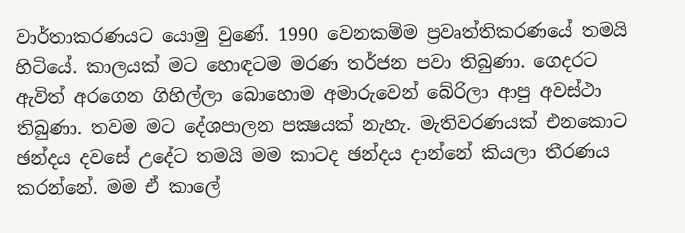වාර්තාකරණයට යොමු වුණේ. 1990 වෙනකම්ම ප්‍රවෘත්තිකරණයේ තමයි හිටියේ. කාලයක් මට හොඳටම මරණ තර්ජන පවා තිබුණා. ගෙදරට ඇවිත් අරගෙන ගිහිල්ලා බොහොම අමාරුවෙන් බේරිලා ආපු අවස්ථා තිබුණා. තවම මට දේශපාලන පක්‍ෂයක් නැහැ. මැතිවරණයක් එනකොට ඡන්දය දවසේ උදේට තමයි මම කාටද ඡන්දය දාන්නේ කියලා තීරණය කරන්නේ. මම ඒ කාලේ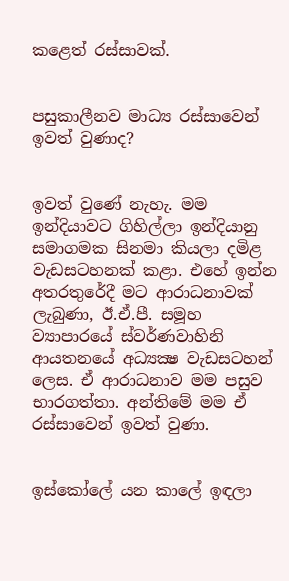කළෙත් රස්සාවක්.


පසුකාලීනව මාධ්‍ය රස්සාවෙන් ඉවත් වුණාද?


ඉවත් වුණේ නැහැ. මම ඉන්දියාවට ගිහිල්ලා ඉන්දියානු සමාගමක සිනමා කියලා දමිළ වැඩසටහනක් කළා. එහේ ඉන්න අතරතුරේදී මට ආරාධනාවක් ලැබුණා, ඊ.ඒ.පී. සමූහ ව්‍යාපාරයේ ස්වර්ණවාහිනි ආයතනයේ අධ්‍යක්‍ෂ වැඩසටහන් ලෙස. ඒ ආරාධනාව මම පසුව භාරගත්තා. අන්තිමේ මම ඒ රස්සාවෙන් ඉවත් වුණා.


ඉස්කෝලේ යන කාලේ ඉඳලා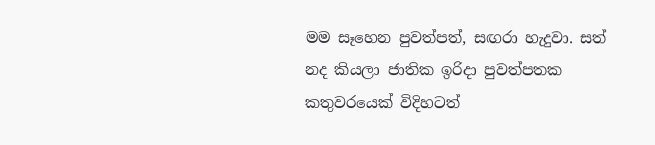මම සෑහෙන පුවත්පත්, සඟරා හැදුවා. සත් නද කියලා ජාතික ඉරිදා පුවත්පතක කතුවරයෙක් විදිහටත්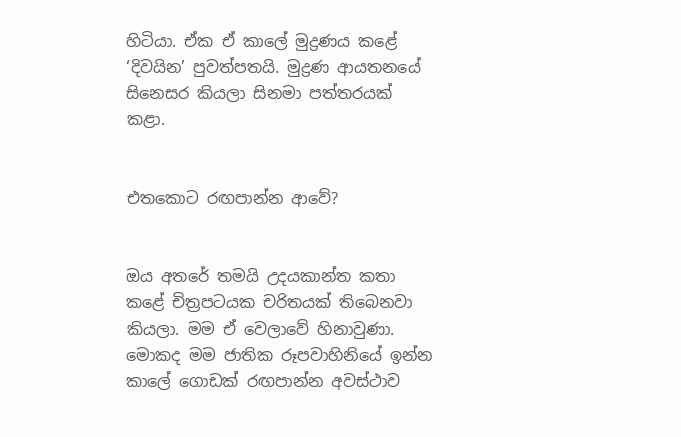හිටියා. ඒක ඒ කාලේ මුද්‍රණය කළේ ‘දිවයින’ පුවත්පතයි. මුද්‍රණ ආයතනයේ සිනෙසර කියලා සිනමා පත්තරයක් කළා.


එතකොට රඟපාන්න ආවේ?


ඔය අතරේ තමයි උදයකාන්ත කතා කළේ චිත්‍රපටයක චරිතයක් තිබෙනවා කියලා. මම ඒ වෙලාවේ හිනාවුණා. මොකද මම ජාතික රූපවාහිනියේ ඉන්න කාලේ ගොඩක් රඟපාන්න අවස්ථාව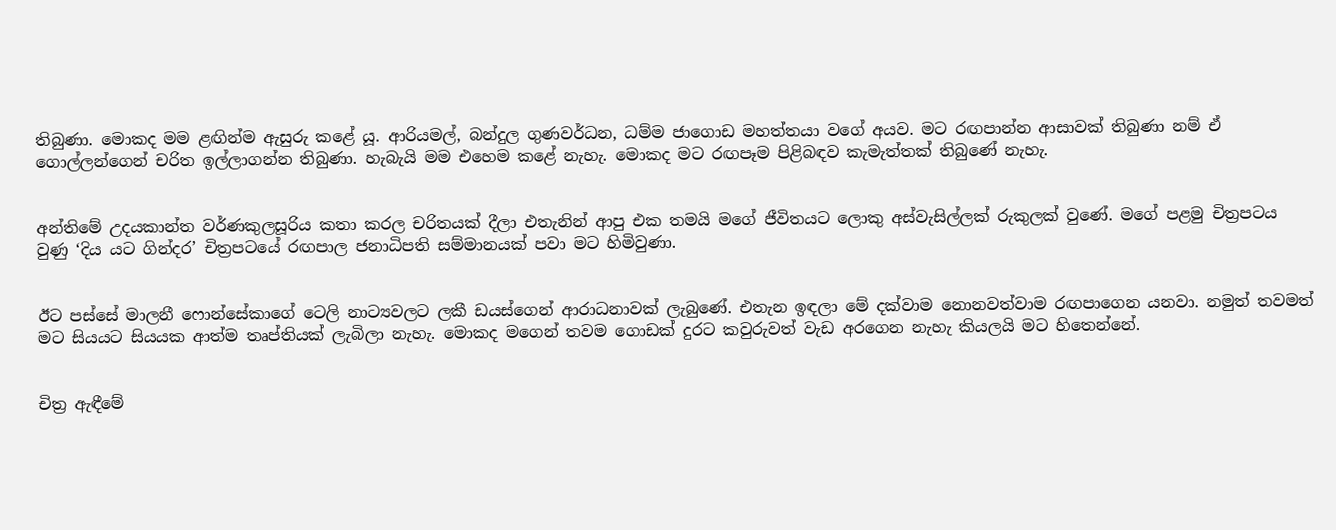තිබුණා. මොකද මම ළඟින්ම ඇසුරු කළේ යූ. ආරියමල්, බන්දුල ගුණවර්ධන, ධම්ම ජාගොඩ මහත්තයා වගේ අයව. මට රඟපාන්න ආසාවක් තිබුණා නම් ඒ ගොල්ලන්ගෙන් චරිත ඉල්ලාගන්න තිබුණා. හැබැයි මම එහෙම කළේ නැහැ. මොකද මට රඟපෑම පිළිබඳව කැමැත්තක් තිබුණේ නැහැ.


අන්තිමේ උදයකාන්ත වර්ණකුලසූරිය කතා කරල චරිතයක් දීලා එතැනින් ආපු එක තමයි මගේ ජීවිතයට ලොකු අස්වැසිල්ලක් රුකුලක් වුණේ. මගේ පළමු චිත්‍රපටය වුණු ‘දිය යට ගින්දර’ චිත්‍රපටයේ රඟපාල ජනාධිපති සම්මානයක් පවා මට හිමිවුණා.


ඊට පස්සේ මාලනී ෆොන්සේකාගේ ටෙලි නාට්‍යවලට ලකී ඩයස්ගෙන් ආරාධනාවක් ලැබුණේ. එතැන ඉඳලා මේ දක්වාම නොනවත්වාම රඟපාගෙන යනවා. නමුත් තවමත් මට සියයට සියයක ආත්ම තෘප්තියක් ලැබිලා නැහැ. මොකද මගෙන් තවම ගොඩක් දුරට කවුරුවත් වැඩ අරගෙන නැහැ කියලයි මට හිතෙන්නේ.


චිත්‍ර ඇඳීමේ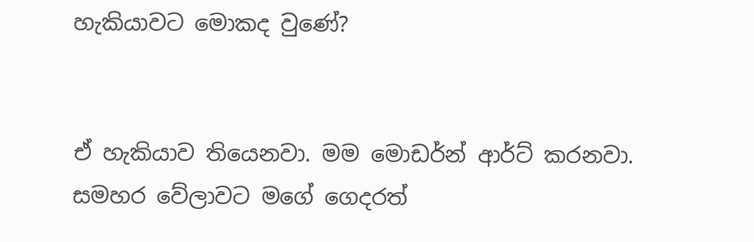හැකියාවට මොකද වුණේ?


ඒ හැකියාව තියෙනවා. මම මොඩර්න් ආර්ට් කරනවා. සමහර වේලාවට මගේ ගෙදරත්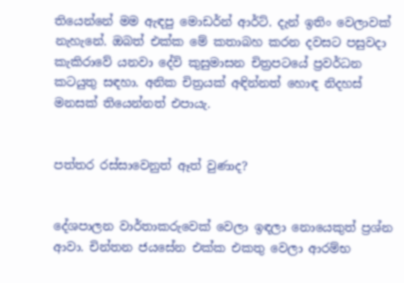තියෙන්නේ මම ඇඳපු මොඩර්න් ආර්ට්. දැන් ඉතිං වෙලාවක් නැහැනේ. ඔබත් එක්ක මේ කතාබහ කරන දවසට පසුවදා කැකිරාවේ යනවා දේවි කුසුමාසන චිත්‍රපටයේ ප්‍රවර්ධන කටයුතු සඳහා. අනික චිත්‍රයක් අඳින්නත් හොඳ නිදහස් මනසක් තියෙන්නත් එපායැ.


පත්තර රස්සාවෙනුත් ඈත් වුණාද?


දේශපාලන වාර්තාකරුවෙක් වෙලා ඉඳලා නොයෙකුත් ප්‍රශ්න ආවා. චින්තන ජයසේන එක්ක එකතු වෙලා ආරම්භ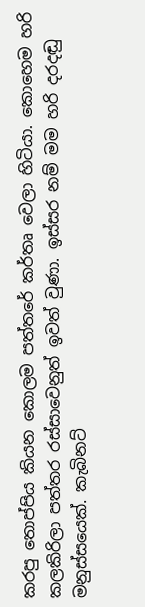කරපු තොප්පිය කියන කොලම පත්තරේ කර්තෘ වෙලා හිටියා. කොහෙම හරි කලකිරිලා පත්තර රස්සාවෙනුත් ඉවත් වුණා. ඉස්සර නම් මම හරි දරදඬු මනුස්සයෙක්. කැබිනට්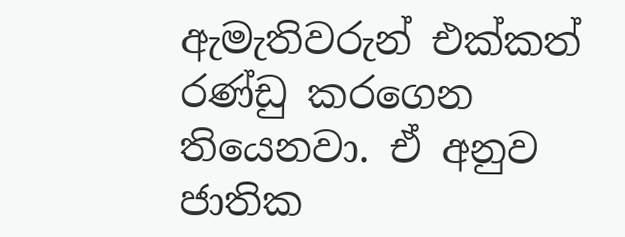ඇමැතිවරුන් එක්කත් රණ්ඩු කරගෙන තියෙනවා. ඒ අනුව ජාතික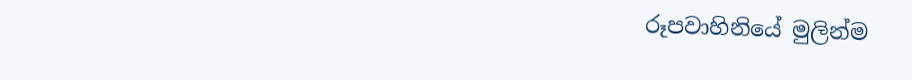රූපවාහිනියේ මුලින්ම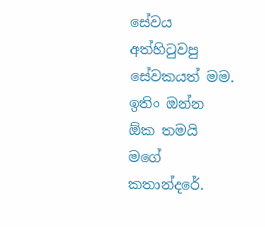සේවය අත්හිටුවපු සේවකයත් මම. ඉතිං ඔන්න ඕක තමයි මගේ කතාන්දරේ.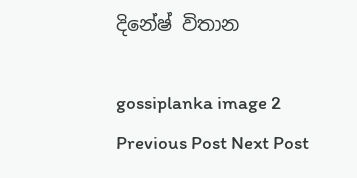දිනේෂ් විතාන

gossiplanka image 2
Previous Post Next Post